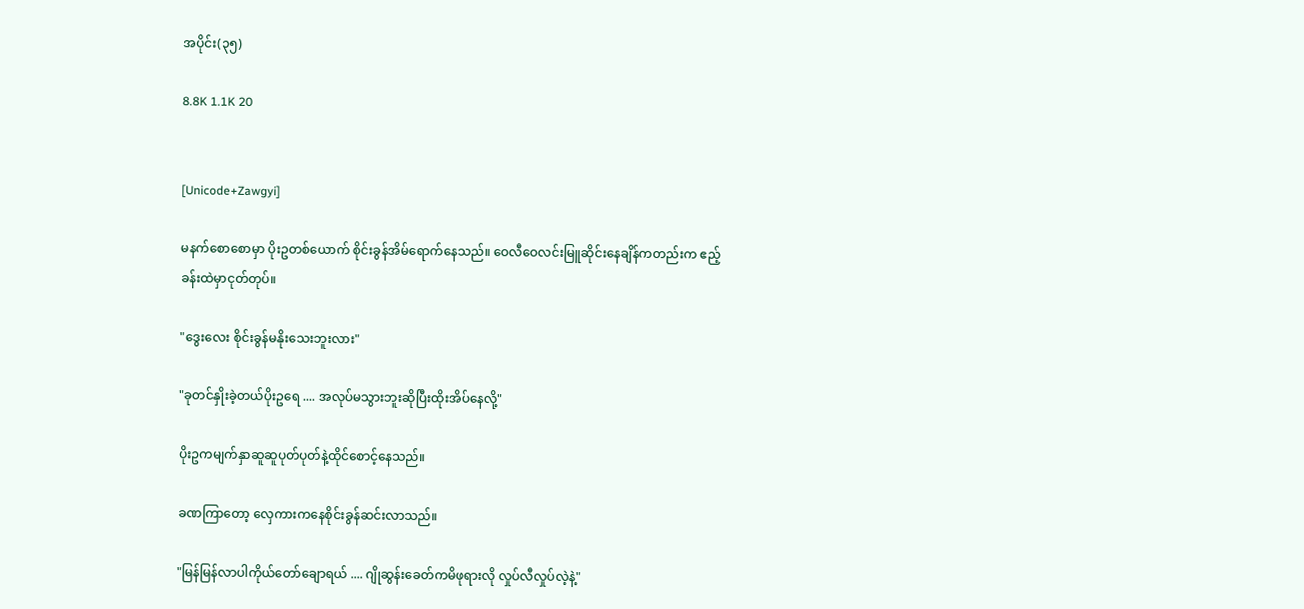အပိုင်း(၃၅)

8.8K 1.1K 20


[Unicode+Zawgyi]

မနက်စောစောမှာ ပိုးဥတစ်ယောက် စိုင်းခွန်အိမ်ရောက်နေသည်။ ဝေလီဝေလင်းမြူဆိုင်းနေချိန်ကတည်းက ဧည့်ခန်းထဲမှာငုတ်တုပ်။

"ဒွေးလေး စိုင်းခွန်မနိုးသေးဘူးလား"

"ခုတင်နှိုးခဲ့တယ်ပိုးဥရေ .... အလုပ်မသွားဘူးဆိုပြီးထိုးအိပ်နေလို့"

ပိုးဥကမျက်နှာဆူဆူပုတ်ပုတ်နဲ့ထိုင်စောင့်နေသည်။

ခဏကြာတော့ လှေကားကနေစိုင်းခွန်ဆင်းလာသည်။

"မြန်မြန်လာပါကိုယ်တော်ချောရယ် .... ဂျိုဆွန်းခေတ်ကမိဖုရားလို လှုပ်လီလှုပ်လဲ့နဲ့"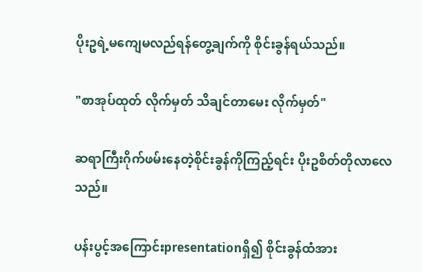ပိုးဥရဲ့မကျေမလည်ရန်တွေ့ချက်ကို စိုင်းခွန်ရယ်သည်။

"စာအုပ်ထုတ် လိုက်မှတ် သိချင်တာမေး လိုက်မှတ်"

ဆရာကြီးဂိုက်ဖမ်းနေတဲ့စိုင်းခွန်ကိုကြည့်ရင်း ပိုးဥစိတ်တိုလာလေသည်။

ပန်းပွင့်အကြောင်းpresentationရှိ၍ စိုင်းခွန်ထံအား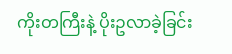ကိုးတကြီးနဲ့ ပိုးဥလာခဲ့ခြင်း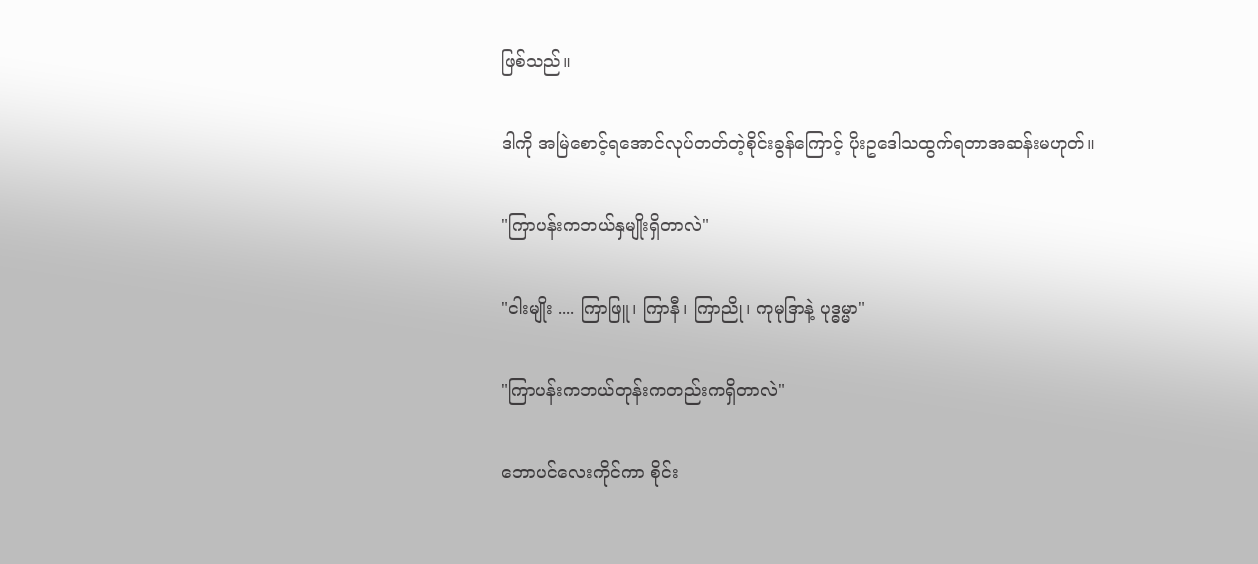ဖြစ်သည်။

ဒါကို အမြဲစောင့်ရအောင်လုပ်တတ်တဲ့စိုင်းခွန်ကြောင့် ပိုးဥဒေါသထွက်ရတာအဆန်းမဟုတ်။

"ကြာပန်းကဘယ်နှမျိုးရှိတာလဲ"

"ငါးမျိုး .... ကြာဖြူ၊ ကြာနီ၊ ကြာညို၊ ကုမုဒြာနဲ့ ပုဒ္ဓမ္မာ"

"ကြာပန်းကဘယ်တုန်းကတည်းကရှိတာလဲ"

ဘောပင်လေးကိုင်ကာ စိုင်း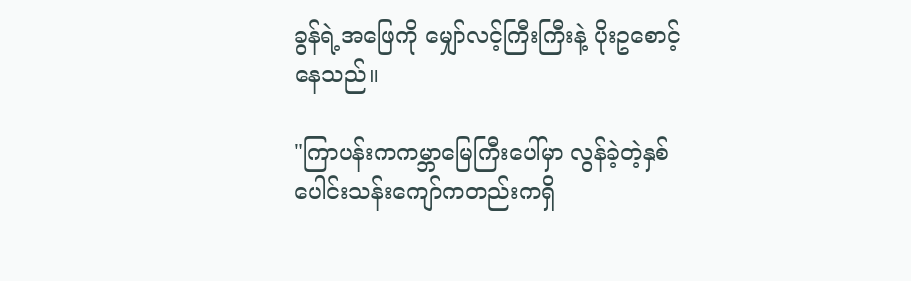ခွန်ရဲ့အဖြေကို မျှော်လင့်ကြီးကြီးနဲ့ ပိုးဥစောင့်နေသည်။

"ကြာပန်းကကမ္ဘာမြေကြီးပေါ်မှာ လွန်ခဲ့တဲ့နှစ်ပေါင်းသန်းကျော်ကတည်းကရှိ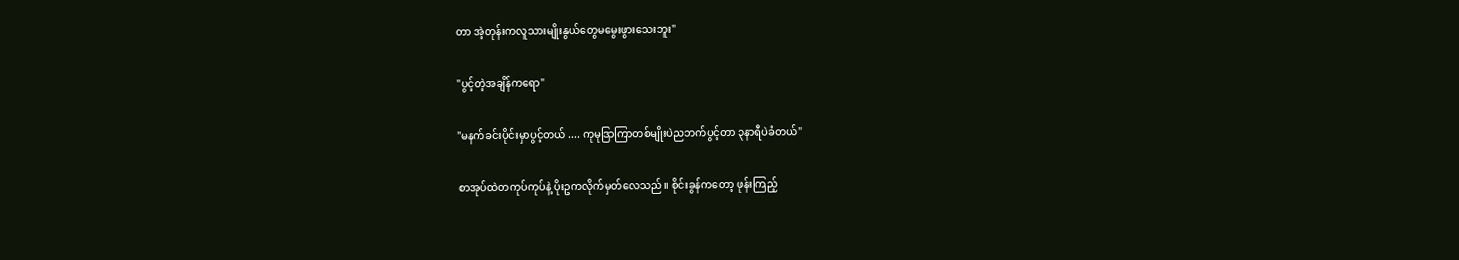တာ အဲ့တုန်းကလူသားမျိုးနွယ်တွေမမွေးဖွားသေးဘူး"

"ပွင့်တဲ့အချိန်ကရော"

"မနက်ခင်းပိုင်းမှာပွင့်တယ် .... ကုမုဒြာကြာတစ်မျိုးပဲညဘက်ပွင့်တာ ၃နာရီပဲခံတယ်"

စာအုပ်ထဲတကုပ်ကုပ်နဲ့ ပိုးဥကလိုက်မှတ်လေသည်။ စိုင်းခွန်ကတော့ ဖုန်းကြည့်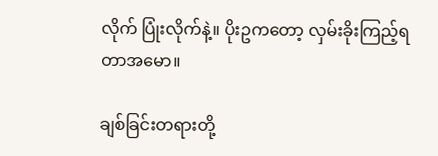လိုက် ပြုံးလိုက်နဲ့။ ပိုးဥကတော့ လှမ်းခိုးကြည့်ရတာအမော။

ချစ်ခြင်းတရားတို့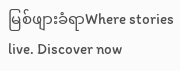မြစ်ဖျားခံရာWhere stories live. Discover now